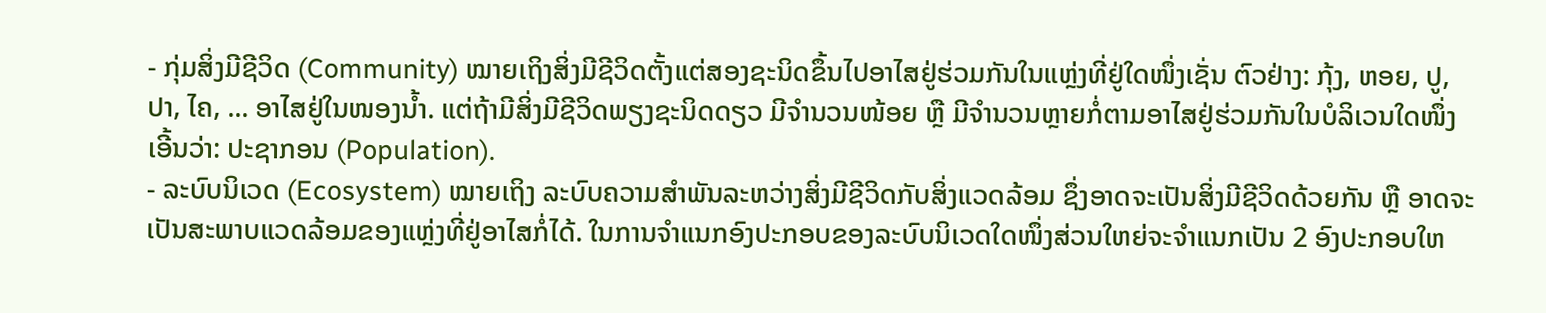- ກຸ່ມສິ່ງມີຊີວິດ (Community) ໝາຍເຖິງສິ່ງມີຊີວິດຕັ້ງແຕ່ສອງຊະນິດຂຶ້ນໄປອາໄສຢູ່ຮ່ວມກັນໃນແຫຼ່ງທີ່ຢູ່ໃດໜຶ່ງເຊັ່ນ ຕົວຢ່າງ: ກຸ້ງ, ຫອຍ, ປູ, ປາ, ໄຄ, ... ອາໄສຢູ່ໃນໜອງນໍ້າ. ແຕ່ຖ້າມີສິ່ງມີຊີວິດພຽງຊະນິດດຽວ ມີຈໍານວນໜ້ອຍ ຫຼື ມີຈໍານວນຫຼາຍກໍ່ຕາມອາໄສຢູ່ຮ່ວມກັນໃນບໍລິເວນໃດໜຶ່ງ ເອີ້ນວ່າ: ປະຊາກອນ (Population).
- ລະບົບນິເວດ (Ecosystem) ໝາຍເຖິງ ລະບົບຄວາມສໍາພັນລະຫວ່າງສິ່ງມີຊີວິດກັບສິ່ງແວດລ້ອມ ຊຶ່ງອາດຈະເປັນສິ່ງມີຊີວິດດ້ວຍກັນ ຫຼື ອາດຈະເປັນສະພາບແວດລ້ອມຂອງແຫຼ່ງທີ່ຢູ່ອາໄສກໍ່ໄດ້. ໃນການຈໍາແນກອົງປະກອບຂອງລະບົບນິເວດໃດໜຶ່ງສ່ວນໃຫຍ່ຈະຈໍາແນກເປັນ 2 ອົງປະກອບໃຫ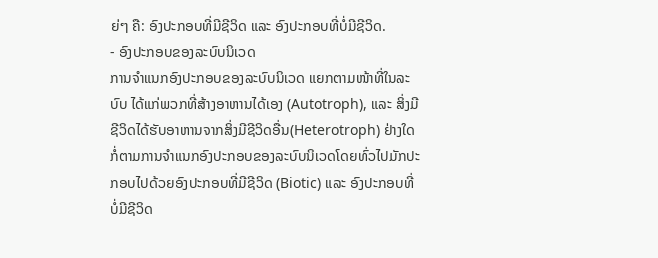ຍ່ໆ ຄື: ອົງປະກອບທີ່ມີຊີວິດ ແລະ ອົງປະກອບທີ່ບໍ່ມີຊີວິດ.
- ອົງປະກອບຂອງລະບົບນິເວດ
ການຈໍາແນກອົງປະກອບຂອງລະບົບນິເວດ ແຍກຕາມໜ້າທີ່ໃນລະບົບ ໄດ້ແກ່ພວກທີ່ສ້າງອາຫານໄດ້ເອງ (Autotroph), ແລະ ສິ່ງມີຊີວິດໄດ້ຮັບອາຫານຈາກສິ່ງມີຊີວິດອື່ນ(Heterotroph) ຢ່າງໃດກໍ່ຕາມການຈໍາແນກອົງປະກອບຂອງລະບົບນິເວດໂດຍທົ່ວໄປມັກປະກອບໄປດ້ວຍອົງປະກອບທີ່ມີຊີວິດ (Biotic) ແລະ ອົງປະກອບທີ່ບໍ່ມີຊີວິດ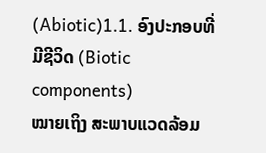(Abiotic)1.1. ອົງປະກອບທີ່ມີຊີວິດ (Biotic components)
ໝາຍເຖິງ ສະພາບແວດລ້ອມ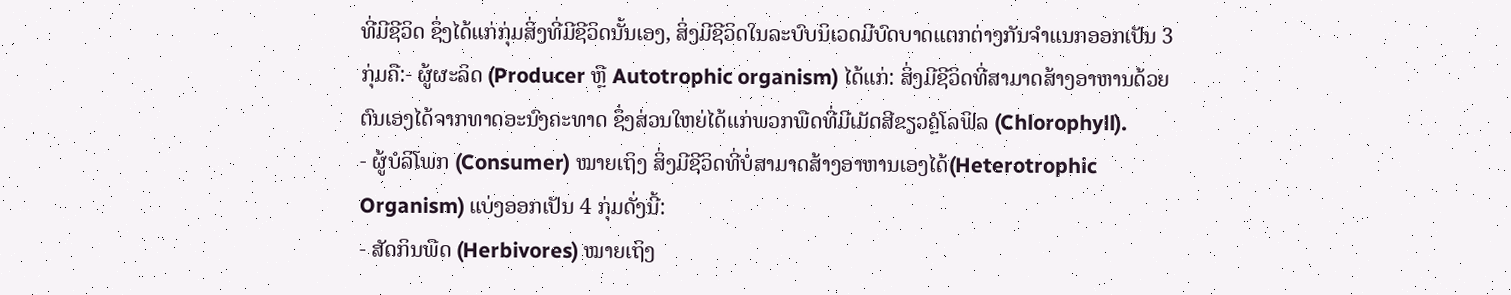ທີ່ມີຊີວິດ ຊຶ່ງໄດ້ແກ່ກຸ່ມສິ່ງທີ່ມີຊີວິດນັ້ນເອງ, ສິ່ງມີຊີວິດໃນລະບົບນິເວດມີບົດບາດແຕກຕ່າງກັນຈໍາແນກອອກເປັນ 3 ກຸ່ມຄື:- ຜູ້ຜະລິດ (Producer ຫຼື Autotrophic organism) ໄດ້ແກ່: ສິ່ງມີຊີວິດທີ່ສາມາດສ້າງອາຫານດ້ວຍຕົນເອງໄດ້ຈາກທາດອະນົງຄະທາດ ຊຶ່ງສ່ວນໃຫຍ່ໄດ້ແກ່ພວກພືດທີ່ມີເມັດສີຂຽວຄຼໍໂລຟິລ (Chlorophyll).
- ຜູ້ບໍລິໂພກ (Consumer) ໝາຍເຖິງ ສິ່ງມີຊີວິດທີ່ບໍ່ສາມາດສ້າງອາຫານເອງໄດ້(Heterotrophic Organism) ແບ່ງອອກເປັນ 4 ກຸ່ມດັ່ງນີ້:
- ສັດກິນພືດ (Herbivores) ໝາຍເຖິງ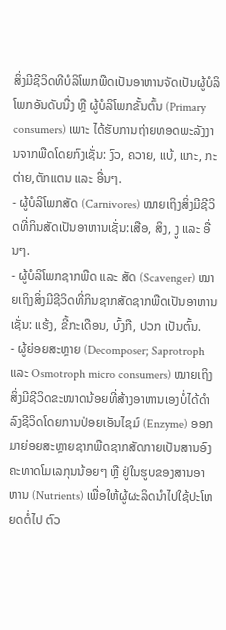ສິ່ງມີຊີວິດທີບໍລິໂພກພືດເປັນອາຫານຈັດເປັນຜູ້ບໍລິໂພກອັນດັບນື່ງ ຫຼື ຜູ້ບໍລິໂພກຂັ້ນຕົ້ນ (Primary consumers) ເພາະ ໄດ້ຮັບການຖ່າຍທອດພະລັງງານຈາກພືດໂດຍກົງເຊັ່ນ: ງົວ, ຄວາຍ, ແບ້, ແກະ, ກະຕ່າຍ,ຕັກແຕນ ແລະ ອື່ນໆ.
- ຜູ້ບໍລິໂພກສັດ (Carnivores) ໝາຍເຖິງສິ່ງມີຊີວິດທີ່ກິນສັດເປັນອາຫານເຊັ່ນ:ເສືອ, ສິງ, ງູ ແລະ ອື່ນໆ.
- ຜູ້ບໍລິໂພກຊາກພືດ ແລະ ສັດ (Scavenger) ໝາຍເຖິງສິ່ງມີຊີວິດທີ່ກິນຊາກສັດຊາກພືດເປັນອາຫານເຊັ່ນ: ແຮ້ງ, ຂີ້ກະເດືອນ, ບົ້ງກື, ປວກ ເປັນຕົ້ນ.
- ຜູ້ຍ່ອຍສະຫຼາຍ (Decomposer; Saprotroph ແລະ Osmotroph micro consumers) ໝາຍເຖິງ ສິ່ງມີຊີວິດຂະໜາດນ້ອຍທີ່ສ້າງອາຫານເອງບໍ່ໄດ້ດໍາລົງຊີວິດໂດຍການປ່ອຍເອັນໄຊມ໌ (Enzyme) ອອກມາຍ່ອຍສະຫຼາຍຊາກພືດຊາກສັດກາຍເປັນສານອົງຄະທາດໂມເລກຸນນ້ອຍໆ ຫຼື ຢູ່ໃນຮູບຂອງສານອາຫານ (Nutrients) ເພື່ອໃຫ້ຜູ້ຜະລິດນໍາໄປໃຊ້ປະໂຫຍດຕໍ່ໄປ ຕົວ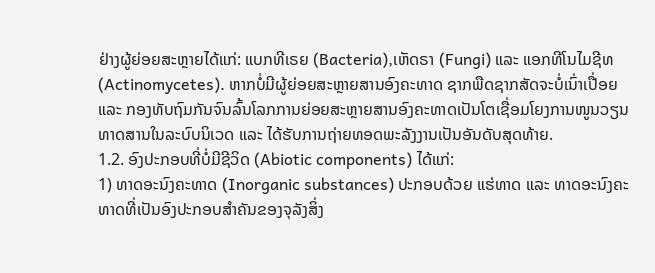ຢ່າງຜູ້ຍ່ອຍສະຫຼາຍໄດ້ແກ່: ແບກທີເຣຍ (Bacteria),ເຫັດຣາ (Fungi) ແລະ ແອກທີໂນໄມຊີທ (Actinomycetes). ຫາກບໍ່ມີຜູ້ຍ່ອຍສະຫຼາຍສານອົງຄະທາດ ຊາກພືດຊາກສັດຈະບໍ່ເນົ່າເປື່ອຍ ແລະ ກອງທັບຖົມກັນຈົນລົ້ນໂລກການຍ່ອຍສະຫຼາຍສານອົງຄະທາດເປັນໂຕເຊື່ອມໂຍງການໜູນວຽນທາດສານໃນລະບົບນິເວດ ແລະ ໄດ້ຮັບການຖ່າຍທອດພະລັງງານເປັນອັນດັບສຸດທ້າຍ.
1.2. ອົງປະກອບທີ່ບໍ່ມີຊີວິດ (Abiotic components) ໄດ້ແກ່:
1) ທາດອະນົງຄະທາດ (Inorganic substances) ປະກອບດ້ວຍ ແຮ່ທາດ ແລະ ທາດອະນົງຄະທາດທີ່ເປັນອົງປະກອບສໍາຄັນຂອງຈຸລັງສິ່ງ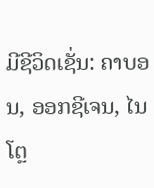ມີຊີວິດເຊັ່ນ: ຄາບອນ, ອອກຊີເຈນ, ໄນໂຕຼ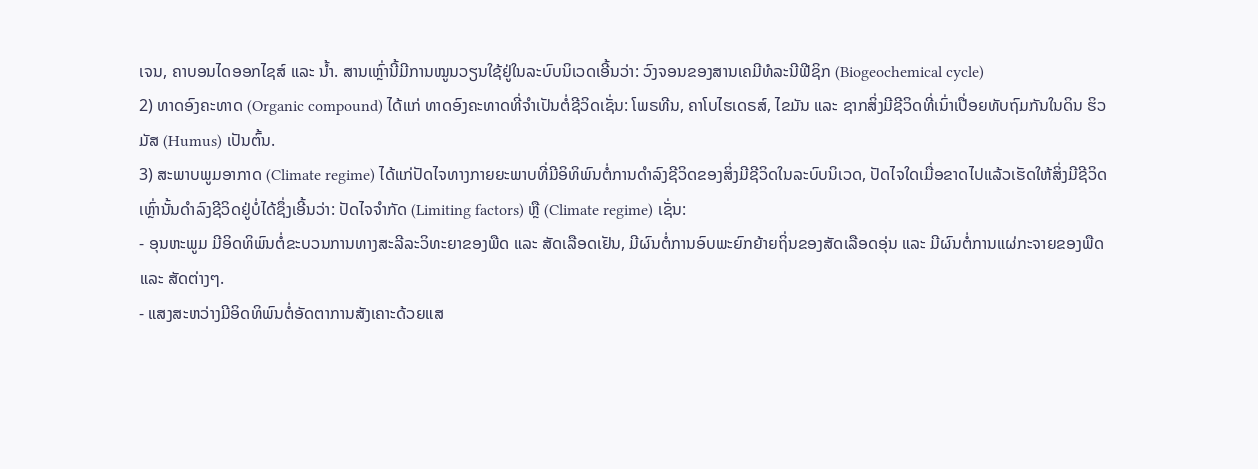ເຈນ, ຄາບອນໄດອອກໄຊສ໌ ແລະ ນໍ້າ. ສານເຫຼົ່ານີ້ມີການໝູນວຽນໃຊ້ຢູ່ໃນລະບົບນິເວດເອີ້ນວ່າ: ວົງຈອນຂອງສານເຄມີທໍລະນີຟີຊິກ (Biogeochemical cycle)
2) ທາດອົງຄະທາດ (Organic compound) ໄດ້ແກ່ ທາດອົງຄະທາດທີ່ຈໍາເປັນຕໍ່ຊີວິດເຊັ່ນ: ໂພຣທີນ, ຄາໂບໄຮເດຣສ໌, ໄຂມັນ ແລະ ຊາກສິ່ງມີຊີວິດທີ່ເນົ່າເປື່ອຍທັບຖົມກັນໃນດິນ ຮິວມັສ (Humus) ເປັນຕົ້ນ.
3) ສະພາບພູມອາກາດ (Climate regime) ໄດ້ແກ່ປັດໄຈທາງກາຍຍະພາບທີ່ມີອິທິພົນຕໍ່ການດໍາລົງຊີວິດຂອງສິ່ງມີຊີວິດໃນລະບົບນິເວດ, ປັດໄຈໃດເມື່ອຂາດໄປແລ້ວເຮັດໃຫ້ສິ່ງມີຊີວິດເຫຼົ່ານັ້ນດໍາລົງຊີວິດຢູ່ບໍ່ໄດ້ຊຶ່ງເອີ້ນວ່າ: ປັດໄຈຈໍາກັດ (Limiting factors) ຫຼື (Climate regime) ເຊັ່ນ:
- ອຸນຫະພູມ ມີອິດທິພົນຕໍ່ຂະບວນການທາງສະລີລະວິທະຍາຂອງພືດ ແລະ ສັດເລືອດເຢັນ, ມີຜົນຕໍ່ການອົບພະຍົກຍ້າຍຖິ່ນຂອງສັດເລືອດອຸ່ນ ແລະ ມີຜົນຕໍ່ການແຜ່ກະຈາຍຂອງພືດ ແລະ ສັດຕ່າງໆ.
- ແສງສະຫວ່າງມີອິດທິພົນຕໍ່ອັດຕາການສັງເຄາະດ້ວຍແສ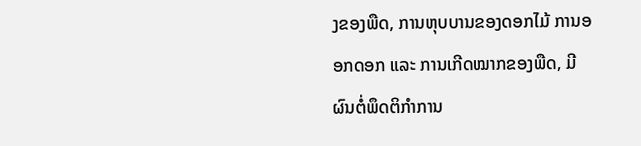ງຂອງພືດ, ການຫຸບບານຂອງດອກໄມ້ ການອອກດອກ ແລະ ການເກີດໝາກຂອງພືດ, ມີຜົນຕໍ່ພຶດຕິກໍາການ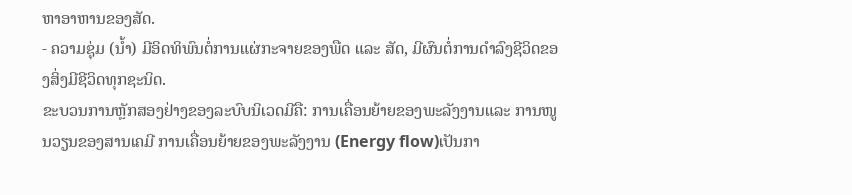ຫາອາຫານຂອງສັດ.
- ຄວາມຊຸ່ມ (ນໍ້າ) ມີອິດທິພົນຕໍ່ການແຜ່ກະຈາຍຂອງພືດ ແລະ ສັດ, ມີຜົນຕໍ່ການດໍາລົງຊີວິດຂອງສິ່ງມີຊີວິດທຸກຊະນິດ.
ຂະບວນການຫຼັກສອງຢ່າງຂອງລະບົບນິເວດມີຄື: ການເຄື່ອນຍ້າຍຂອງພະລັງງານແລະ ການໜູນວຽນຂອງສານເຄມີ ການເຄື່ອນຍ້າຍຂອງພະລັງງານ (Energy flow)ເປັນກາ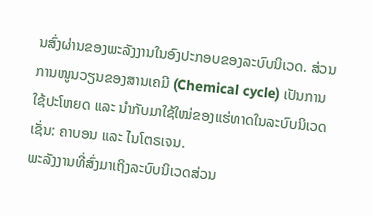ນສົ່ງຜ່ານຂອງພະລັງງານໃນອົງປະກອບຂອງລະບົບນິເວດ. ສ່ວນການໜູນວຽນຂອງສານເຄມີ (Chemical cycle) ເປັນການໃຊ້ປະໂຫຍດ ແລະ ນໍາກັບມາໃຊ້ໃໝ່ຂອງແຮ່ທາດໃນລະບົບນິເວດເຊັ່ນ: ຄາບອນ ແລະ ໄນໂຕຣເຈນ.
ພະລັງງານທີ່ສົ່ງມາເຖິງລະບົບນິເວດສ່ວນ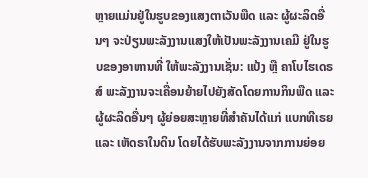ຫຼາຍແມ່ນຢູ່ໃນຮູບຂອງແສງຕາເວັນພືດ ແລະ ຜູ້ຜະລິດອື່ນໆ ຈະປ່ຽນພະລັງງານແສງໃຫ້ເປັນພະລັງງານເຄມີ ຢູ່ໃນຮູບຂອງອາຫານທີ່ ໃຫ້ພະລັງງານເຊັ່ນ: ແປ້ງ ຫຼື ຄາໂບໄຮເດຣສ໌ ພະລັງງານຈະເຄື່ອນຍ້າຍໄປຍັງສັດໂດຍການກິນພືດ ແລະ ຜູ້ຜະລິດອື່ນໆ ຜູ້ຍ່ອຍສະຫຼາຍທີ່ສໍາຄັນໄດ້ແກ່ ແບກທີເຣຍ
ແລະ ເຫັດຣາໃນດິນ ໂດຍໄດ້ຮັບພະລັງງານຈາກການຍ່ອຍ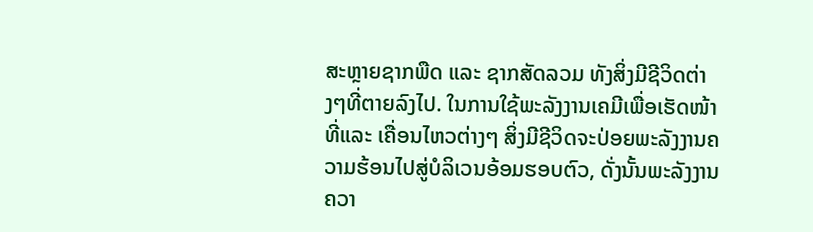ສະຫຼາຍຊາກພືດ ແລະ ຊາກສັດລວມ ທັງສິ່ງມີຊີວິດຕ່າງໆທີ່ຕາຍລົງໄປ. ໃນການໃຊ້ພະລັງງານເຄມີເພື່ອເຮັດໜ້າທີ່ແລະ ເຄື່ອນໄຫວຕ່າງໆ ສິ່ງມີຊີວິດຈະປ່ອຍພະລັງງານຄວາມຮ້ອນໄປສູ່ບໍລິເວນອ້ອມຮອບຕົວ, ດັ່ງນັ້ນພະລັງງານຄວາ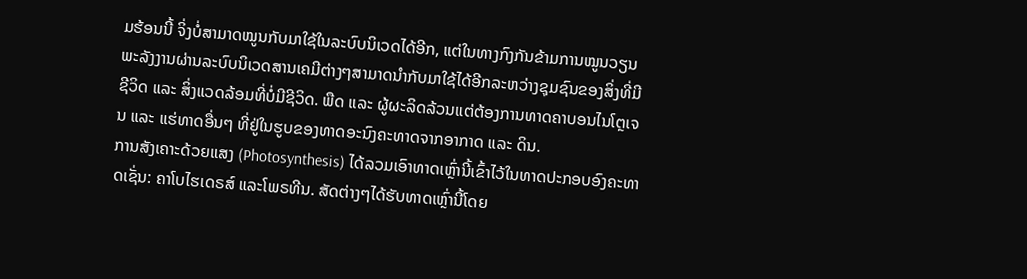ມຮ້ອນນີ້ ຈິ່ງບໍ່ສາມາດໝູນກັບມາໃຊ້ໃນລະບົບນິເວດໄດ້ອີກ, ແຕ່ໃນທາງກົງກັນຂ້າມການໝູນວຽນພະລັງງານຜ່ານລະບົບນິເວດສານເຄມີຕ່າງໆສາມາດນໍາກັບມາໃຊ້ໄດ້ອີກລະຫວ່າງຊຸມຊົນຂອງສິ່ງທີ່ມີຊີວິດ ແລະ ສິ່ງແວດລ້ອມທີ່ບໍ່ມີຊີວິດ. ພືດ ແລະ ຜູ້ຜະລິດລ້ວນແຕ່ຕ້ອງການທາດຄາບອນໄນໂຕຼເຈນ ແລະ ແຮ່ທາດອື່ນໆ ທີ່ຢູ່ໃນຮູບຂອງທາດອະນົງຄະທາດຈາກອາກາດ ແລະ ດິນ.
ການສັງເຄາະດ້ວຍແສງ (Photosynthesis) ໄດ້ລວມເອົາທາດເຫຼົ່ານີ້ເຂົ້າໄວ້ໃນທາດປະກອບອົງຄະທາດເຊັ່ນ: ຄາໂບໄຮເດຣສ໌ ແລະໂພຣທີນ. ສັດຕ່າງໆໄດ້ຮັບທາດເຫຼົ່ານີ້ໂດຍ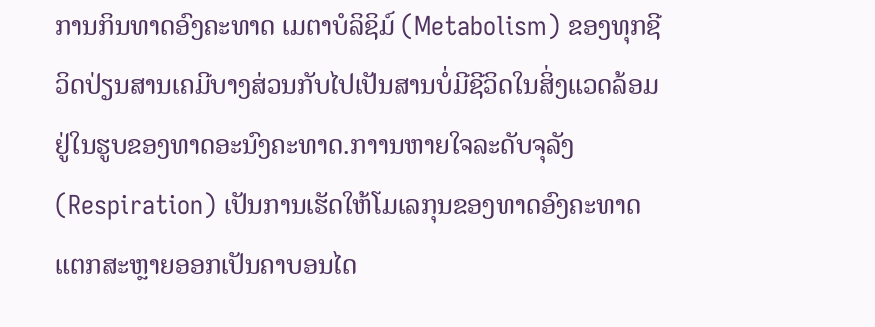ການກິນທາດອົງຄະທາດ ເມຕາບໍລິຊິມ໌ (Metabolism) ຂອງທຸກຊີວິດປ່ຽນສານເຄມີບາງສ່ວນກັບໄປເປັນສານບໍ່ມີຊີວິດໃນສິ່ງແວດລ້ອມຢູ່ໃນຮູບຂອງທາດອະນົງຄະທາດ.ກາານຫາຍໃຈລະດັບຈຸລັງ (Respiration) ເປັນການເຮັດໃຫ້ໂມເລກຸນຂອງທາດອົງຄະທາດແຕກສະຫຼາຍອອກເປັນຄາບອນໄດ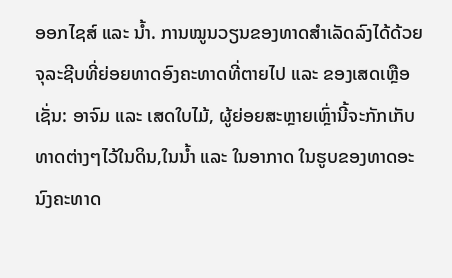ອອກໄຊສ໌ ແລະ ນໍ້າ. ການໝູນວຽນຂອງທາດສໍາເລັດລົງໄດ້ດ້ວຍຈຸລະຊີບທີ່ຍ່ອຍທາດອົງຄະທາດທີ່ຕາຍໄປ ແລະ ຂອງເສດເຫຼືອເຊັ່ນ: ອາຈົມ ແລະ ເສດໃບໄມ້, ຜູ້ຍ່ອຍສະຫຼາຍເຫຼົ່ານີ້ຈະກັກເກັບທາດຕ່າງໆໄວ້ໃນດິນ,ໃນນໍ້າ ແລະ ໃນອາກາດ ໃນຮູບຂອງທາດອະນົງຄະທາດ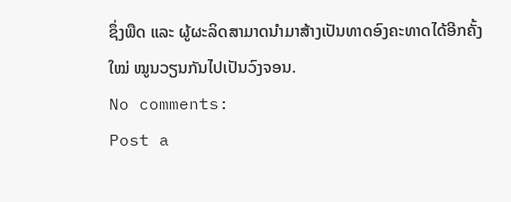ຊຶ່ງພືດ ແລະ ຜູ້ຜະລິດສາມາດນໍາມາສ້າງເປັນທາດອົງຄະທາດໄດ້ອີກຄັ້ງໃໝ່ ໝູນວຽນກັນໄປເປັນວົງຈອນ.
No comments:
Post a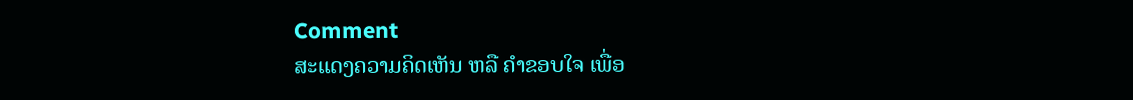Comment
ສະແດງຄວາມຄິດເຫັນ ຫລື ຄຳຂອບໃຈ ເພື່ອ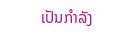ເປັນກຳລັງ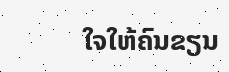ໃຈໃຫ້ຄົນຂຽນ